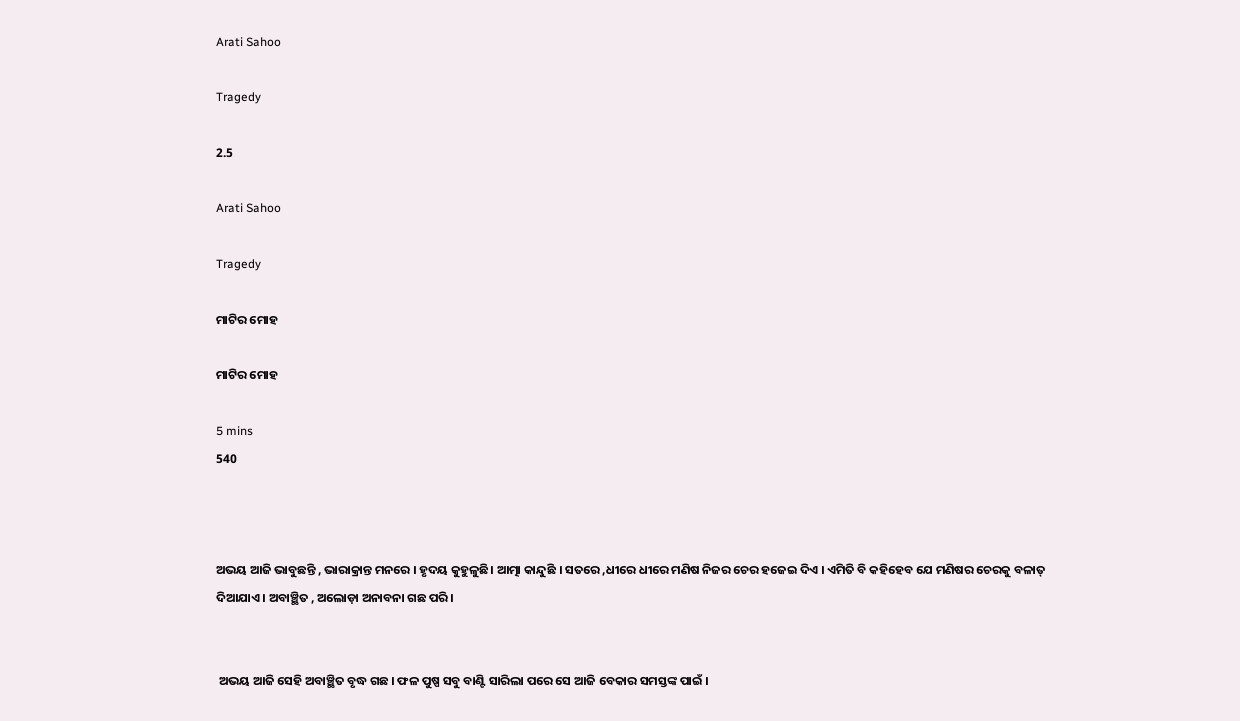Arati Sahoo

Tragedy

2.5

Arati Sahoo

Tragedy

ମାଟିର ମୋହ

ମାଟିର ମୋହ

5 mins
540



ଅଭୟ ଆଜି ଭାବୁଛନ୍ତି , ଭାରାକ୍ରାନ୍ତ ମନରେ । ହୃଦୟ କୁହୁଳୁଛି। ଆତ୍ମା କାନ୍ଦୁଛି । ସତରେ ,ଧୀରେ ଧୀରେ ମଣିଷ ନିଜର ଚେର ହଜେଇ ଦିଏ । ଏମିତି ବି କହିହେବ ଯେ ମଣିଷର ଚେରକୁ ବଳାତ୍ ଦିଆଯାଏ । ଅବାଞ୍ଛିତ , ଅଲୋଡ଼ା ଅନାବନା ଗଛ ପରି ।


 ଅଭୟ ଆଜି ସେହି ଅବାଞ୍ଛିତ ବୃଦ୍ଧ ଗଛ । ଫଳ ପୁଷ୍ପ ସବୁ ବାଣ୍ଟି ସାରିଲା ପରେ ସେ ଆଜି ବେକାର ସମସ୍ତଙ୍କ ପାଇଁ ।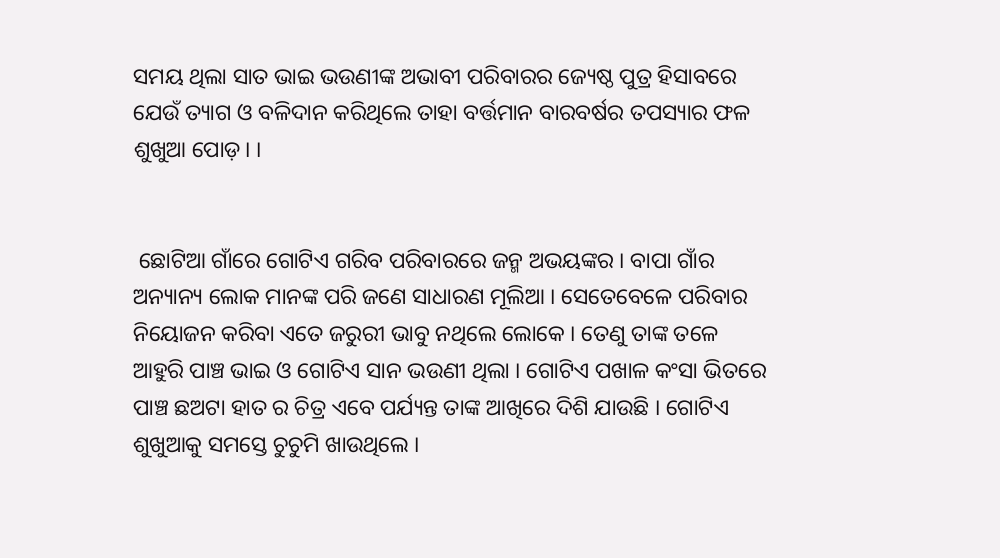ସମୟ ଥିଲା ସାତ ଭାଇ ଭଉଣୀଙ୍କ ଅଭାବୀ ପରିବାରର ଜ୍ୟେଷ୍ଠ ପୁତ୍ର ହିସାବରେ ଯେଉଁ ତ୍ୟାଗ ଓ ବଳିଦାନ କରିଥିଲେ ତାହା ବର୍ତ୍ତମାନ ବାରବର୍ଷର ତପସ୍ୟାର ଫଳ ଶୁଖୁଆ ପୋଡ଼। ।


 ଛୋଟିଆ ଗାଁରେ ଗୋଟିଏ ଗରିବ ପରିବାରରେ ଜନ୍ମ ଅଭୟଙ୍କର । ବାପା ଗାଁର ଅନ୍ୟାନ୍ୟ ଲୋକ ମାନଙ୍କ ପରି ଜଣେ ସାଧାରଣ ମୂଲିଆ । ସେତେବେଳେ ପରିବାର ନିୟୋଜନ କରିବା ଏତେ ଜରୁରୀ ଭାବୁ ନଥିଲେ ଲୋକେ । ତେଣୁ ତାଙ୍କ ତଳେ ଆହୁରି ପାଞ୍ଚ ଭାଇ ଓ ଗୋଟିଏ ସାନ ଭଉଣୀ ଥିଲା । ଗୋଟିଏ ପଖାଳ କଂସା ଭିତରେ  ପାଞ୍ଚ ଛଅଟା ହାତ ର ଚିତ୍ର ଏବେ ପର୍ଯ୍ୟନ୍ତ ତାଙ୍କ ଆଖିରେ ଦିଶି ଯାଉଛି । ଗୋଟିଏ ଶୁଖୁଆକୁ ସମସ୍ତେ ଚୁଚୁମି ଖାଉଥିଲେ ।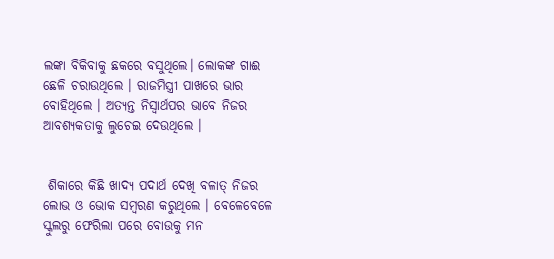ଲଙ୍କା ବିକିବାକୁ ଛକରେ ବସୁଥିଲେ। ଲୋକଙ୍କ ଗାଈ ଛେଳି ଚରାଉଥିଲେ । ରାଜମିସ୍ତ୍ରୀ ପାଖରେ ଭାର ବୋହିଥିଲେ । ଅତ୍ୟନ୍ତ ନିସ୍ଵାର୍ଥପର ଭାବେ ନିଜର ଆବଶ୍ୟକତାକୁ ଲୁଚେଇ ଦେଉଥିଲେ ।


 ଶିକାରେ କିଛି ଖାଦ୍ୟ ପଦାର୍ଥ ଦେଖି ବଳାତ୍ ନିଜର ଲୋଭ ଓ ଭୋକ ସମ୍ବରଣ କରୁଥିଲେ । ବେଳେବେଳେ ସ୍କୁଲରୁ ଫେରିଲା ପରେ ବୋଉକୁ ମନ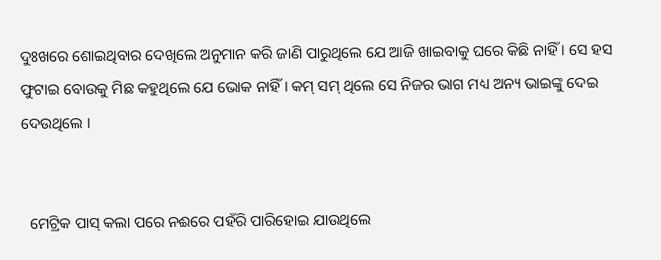ଦୁଃଖରେ ଶୋଇଥିବାର ଦେଖିଲେ ଅନୁମାନ କରି ଜାଣି ପାରୁଥିଲେ ଯେ ଆଜି ଖାଇବାକୁ ଘରେ କିଛି ନାହିଁ । ସେ ହସ ଫୁଟାଇ ବୋଉକୁ ମିଛ କହୁଥିଲେ ଯେ ଭୋକ ନାହିଁ । କମ୍ ସମ୍ ଥିଲେ ସେ ନିଜର ଭାଗ ମଧ୍ୟ ଅନ୍ୟ ଭାଇଙ୍କୁ ଦେଇ ଦେଉଥିଲେ ।


  ମେଟ୍ରିକ ପାସ୍ କଲା ପରେ ନଈରେ ପହଁରି ପାରିହୋଇ ଯାଉଥିଲେ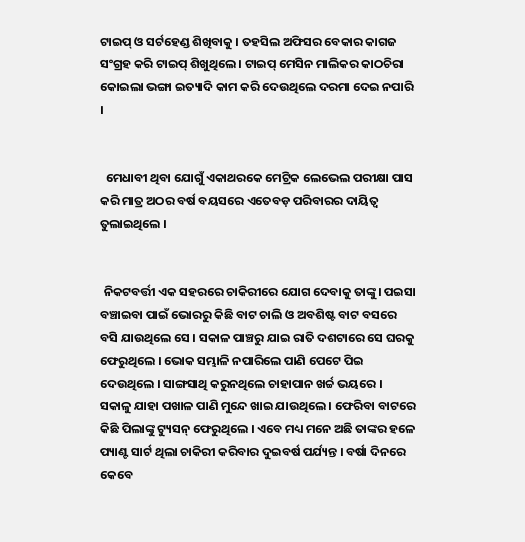ଟାଇପ୍ ଓ ସର୍ଟହେଣ୍ଡ ଶିଖିବାକୁ । ତହସିଲ ଅଫିସର ବେକାର କାଗଜ ସଂଗ୍ରହ କରି ଟାଇପ୍ ଶିଖୁଥିଲେ । ଟାଇପ୍ ମେସିନ ମାଲିକର କାଠଚିରା କୋଇଲା ଭଙ୍ଗା ଇତ୍ୟାଦି କାମ କରି ଦେଉଥିଲେ ଦରମା ଦେଇ ନପାରି ।


  ମେଧାବୀ ଥିବା ଯୋଗୁଁ ଏକାଥରକେ ମେଟ୍ରିକ ଲେଭେଲ ପରୀକ୍ଷା ପାସ କରି ମାତ୍ର ଅଠର ବର୍ଷ ବୟସରେ ଏତେବଡ଼ ପରିବାରର ଦାୟିତ୍ୱ ତୁଲାଇଥିଲେ ।


 ନିକଟବର୍ତ୍ତୀ ଏକ ସହରରେ ଚାକିରୀରେ ଯୋଗ ଦେବାକୁ ତାଙ୍କୁ। ପଇସା ବଞ୍ଚାଇବା ପାଇଁ ଭୋରରୁ କିଛି ବାଟ ଚାଲି ଓ ଅବଶିଷ୍ଟ ବାଟ ବସରେ ବସି ଯାଉଥିଲେ ସେ । ସକାଳ ପାଞ୍ଚରୁ ଯାଇ ରାତି ଦଶଟାରେ ସେ ଘରକୁ ଫେରୁଥିଲେ । ଭୋକ ସମ୍ଭାଳି ନପାରିଲେ ପାଣି ପେଟେ ପିଇ ଦେଉଥିଲେ । ସାଙ୍ଗସାଥି କରୁନଥିଲେ ଚାହାପାନ ଖର୍ଚ୍ଚ ଭୟରେ । ସକାଳୁ ଯାହା ପଖାଳ ପାଣି ମୁନ୍ଦେ ଖାଇ ଯାଉଥିଲେ । ଫେରିବା ବାଟରେ କିଛି ପିଲାଙ୍କୁ ଟ୍ୟୁସନ୍ ଫେରୁଥିଲେ । ଏବେ ମଧ୍ୟ ମନେ ଅଛି ତାଙ୍କର ହଳେ ପ୍ୟାଣ୍ଟ ସାର୍ଟ ଥିଲା ଚାକିରୀ କରିବାର ଦୁଇବର୍ଷ ପର୍ଯ୍ୟନ୍ତ । ବର୍ଷା ଦିନରେ କେବେ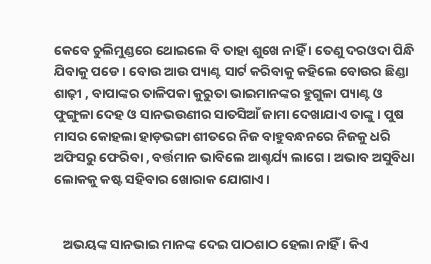କେବେ ଚୁଲିମୁଣ୍ଡରେ ଥୋଇଲେ ବି ତାହା ଶୁଖେ ନାହିଁ । ତେଣୁ ଦରଓଦା ପିନ୍ଧି ଯିବାକୁ ପଡେ । ବୋଉ ଆଉ ପ୍ୟାଣ୍ଟ ସାର୍ଟ କରିବାକୁ କହିଲେ ବୋଉର ଛିଣ୍ଡା ଶାଢ଼ୀ , ବାପାଙ୍କର ତାଳିପକା କୁରୁତା ଭାଇମାନଙ୍କର ହୁଗୁଳା ପ୍ୟାଣ୍ଟ ଓ ଫୁଙ୍ଗୁଳା ଦେହ ଓ ସାନଭଉଣୀର ସାତସିଆଁ ଜାମା ଦେଖାଯାଏ ତାଙ୍କୁ । ପୁଷ ମାସର କୋହଲା ହାଡ଼ଭଙ୍ଗା ଶୀତରେ ନିଜ ବାହୁବନ୍ଧନରେ ନିଜକୁ ଧରି ଅଫିସରୁ ଫେରିବା , ବର୍ତ୍ତମାନ ଭାବିଲେ ଆଶ୍ଚର୍ଯ୍ୟ ଲାଗେ । ଅଭାବ ଅସୁବିଧା ଲୋକକୁ କଷ୍ଟ ସହିବାର ଖୋରାକ ଯୋଗାଏ ।


   ଅଭୟଙ୍କ ସାନଭାଇ ମାନଙ୍କ ଦେଇ ପାଠଶାଠ ହେଲା ନାହିଁ । କିଏ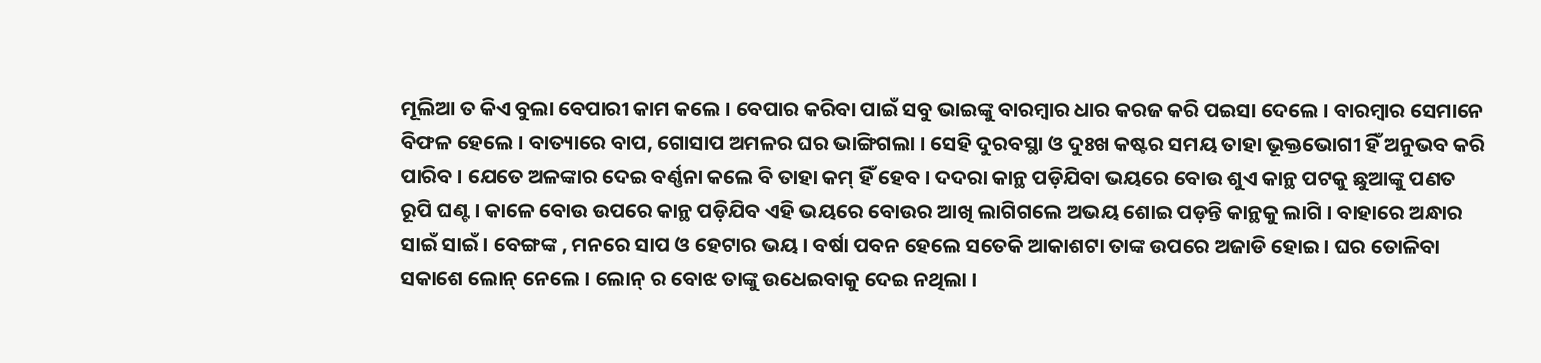ମୂଲିଆ ତ କିଏ ବୁଲା ବେପାରୀ କାମ କଲେ । ବେପାର କରିବା ପାଇଁ ସବୁ ଭାଇଙ୍କୁ ବାରମ୍ବାର ଧାର କରଜ କରି ପଇସା ଦେଲେ । ବାରମ୍ବାର ସେମାନେ ବିଫଳ ହେଲେ । ବାତ୍ୟାରେ ବାପ, ଗୋସାପ ଅମଳର ଘର ଭାଙ୍ଗିଗଲା । ସେହି ଦୁରବସ୍ଥା ଓ ଦୁଃଖ କଷ୍ଟର ସମୟ ତାହା ଭୂକ୍ତଭୋଗୀ ହିଁ ଅନୁଭବ କରି ପାରିବ । ଯେତେ ଅଳଙ୍କାର ଦେଇ ବର୍ଣ୍ଣନା କଲେ ବି ତାହା କମ୍ ହିଁ ହେବ । ଦଦରା କାନ୍ଥ ପଡ଼ିଯିବା ଭୟରେ ବୋଉ ଶୁଏ କାନ୍ଥ ପଟକୁ ଛୁଆଙ୍କୁ ପଣତ ରୂପି ଘଣ୍ଟ । କାଳେ ବୋଉ ଉପରେ କାନ୍ଥ ପଡ଼ିଯିବ ଏହି ଭୟରେ ବୋଉର ଆଖି ଲାଗିଗଲେ ଅଭୟ ଶୋଇ ପଡ଼ନ୍ତି କାନ୍ଥକୁ ଲାଗି । ବାହାରେ ଅନ୍ଧାର ସାଇଁ ସାଇଁ । ବେଙ୍ଗଙ୍କ , ମନରେ ସାପ ଓ ହେଟାର ଭୟ । ବର୍ଷା ପବନ ହେଲେ ସତେକି ଆକାଶଟା ତାଙ୍କ ଉପରେ ଅଜାଡି ହୋଇ । ଘର ତୋଳିବା ସକାଶେ ଲୋନ୍ ନେଲେ । ଲୋନ୍ ର ବୋଝ ତାଙ୍କୁ ଉଧେଇବାକୁ ଦେଇ ନଥିଲା ।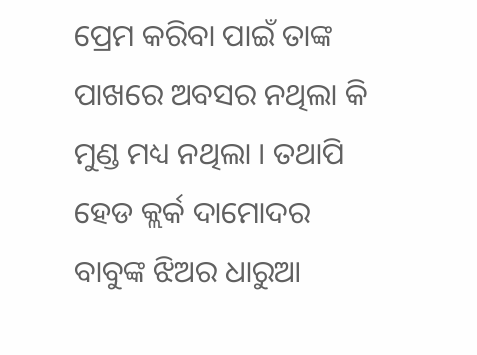ପ୍ରେମ କରିବା ପାଇଁ ତାଙ୍କ ପାଖରେ ଅବସର ନଥିଲା କି ମୁଣ୍ଡ ମଧ୍ୟ ନଥିଲା । ତଥାପି ହେଡ କ୍ଲର୍କ ଦାମୋଦର ବାବୁଙ୍କ ଝିଅର ଧାରୁଆ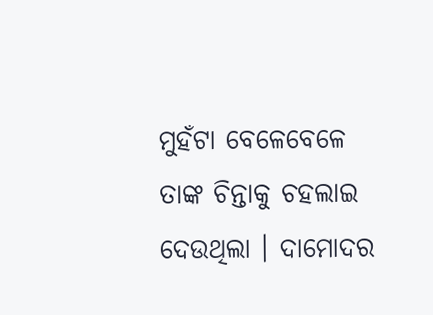ମୁହଁଟା ବେଳେବେଳେ ତାଙ୍କ ଚିନ୍ତାକୁ ଚହଲାଇ ଦେଉଥିଲା । ଦାମୋଦର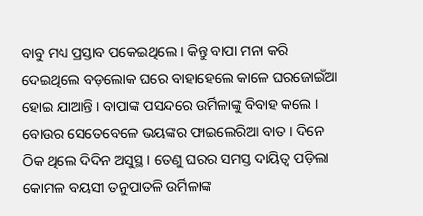ବାବୁ ମଧ୍ୟ ପ୍ରସ୍ତାବ ପକେଇଥିଲେ । କିନ୍ତୁ ବାପା ମନା କରି ଦେଇଥିଲେ ବଡ଼ଲୋକ ଘରେ ବାହାହେଲେ କାଳେ ଘରଜୋଇଁଆ ହୋଇ ଯାଆନ୍ତି । ବାପାଙ୍କ ପସନ୍ଦରେ ଉର୍ମିଳାଙ୍କୁ ବିବାହ କଲେ । ବୋଉର ସେତେବେଳେ ଭୟଙ୍କର ଫାଇଲେରିଆ ବାତ । ଦିନେ ଠିକ ଥିଲେ ଦିଦିନ ଅସୁସ୍ଥ । ତେଣୁ ଘରର ସମସ୍ତ ଦାୟିତ୍ୱ ପଡ଼ିଲା କୋମଳ ବୟସୀ ତନୁପାତଳି ଉର୍ମିଳାଙ୍କ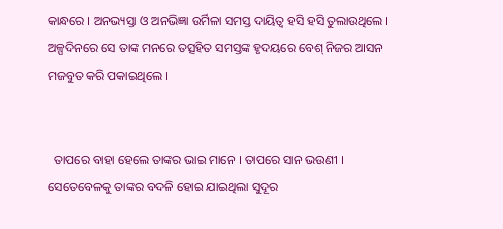କାନ୍ଧରେ । ଅନଭ୍ୟସ୍ତା ଓ ଅନଭିଜ୍ଞା ଉର୍ମିଳା ସମସ୍ତ ଦାୟିତ୍ୱ ହସି ହସି ତୁଲାଉଥିଲେ । ଅଳ୍ପଦିନରେ ସେ ତାଙ୍କ ମନରେ ତତ୍ସହିତ ସମସ୍ତଙ୍କ ହୃଦୟରେ ବେଶ୍ ନିଜର ଆସନ ମଜବୁତ କରି ପକାଇଥିଲେ ।


  ତାପରେ ବାହା ହେଲେ ତାଙ୍କର ଭାଇ ମାନେ । ତାପରେ ସାନ ଭଉଣୀ । ସେତେବେଳକୁ ତାଙ୍କର ବଦଳି ହୋଇ ଯାଇଥିଲା ସୁଦୂର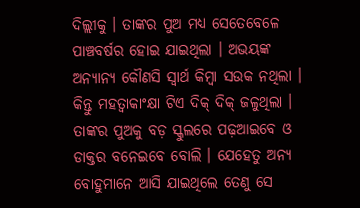ଦିଲ୍ଲୀକୁ । ତାଙ୍କର ପୁଅ ମଧ୍ୟ ସେତେବେଳେ ପାଞ୍ଚବର୍ଷର ହୋଇ ଯାଇଥିଲା । ଅଭୟଙ୍କ ଅନ୍ୟାନ୍ୟ କୌଣସି ସ୍ଵାର୍ଥ କିମ୍ୱା ସଉକ ନଥିଲା । କିନ୍ତୁ ମହତ୍ଵାକାଂକ୍ଷା ଟିଏ ଦିକ୍ ଦିକ୍ ଜଳୁଥିଲା । ତାଙ୍କର ପୁଅକୁ ବଡ଼ ସ୍କୁଲରେ ପଢ଼ଆଇବେ ଓ ଡାକ୍ତର ବନେଇବେ ବୋଲି । ଯେହେତୁ ଅନ୍ୟ ବୋହୁମାନେ ଆସି ଯାଇଥିଲେ ତେଣୁ ସେ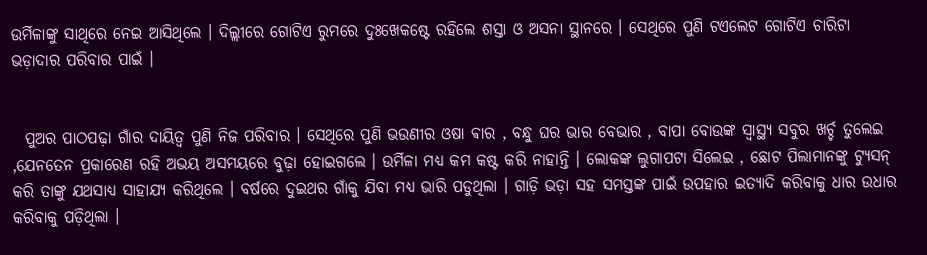ଉର୍ମିଳାଙ୍କୁ ସାଥିରେ ନେଇ ଆସିଥିଲେ । ଦିଲ୍ଲୀରେ ଗୋଟିଏ ରୁମରେ ଦୁଃଖେକଷ୍ଟେ ରହିଲେ ଶସ୍ତା ଓ ଅସନା ସ୍ଥାନରେ । ସେଥିରେ ପୁଣି ଟଏଲେଟ ଗୋଟିଏ ଚାରିଟା ଭଡ଼ାଦାର ପରିବାର ପାଇଁ ।


  ପୁଅର ପାଠପଢ଼ା ଗାଁର ଦାୟିତ୍ୱ ପୁଣି ନିଜ ପରିବାର । ସେଥିରେ ପୁଣି ଭଉଣୀର ଓଷା ଵାର , ବନ୍ଧୁ ଘର ଭାର ବେଭାର , ବାପା ବୋଉଙ୍କ ସ୍ଵାସ୍ଥ୍ୟ ସବୁର ଖର୍ଚ୍ଚ ତୁଲେଇ ,ଯେନତେନ ପ୍ରକାରେଣ ରହି ଅଭୟ ଅସମୟରେ ବୁଢ଼ା ହୋଇଗଲେ । ଉର୍ମିଳା ମଧ୍ୟ କମ କଷ୍ଟ କରି ନାହାନ୍ତି । ଲୋକଙ୍କ ଲୁଗାପଟା ସିଲେଇ , ଛୋଟ ପିଲାମାନଙ୍କୁ ଟ୍ୟୁସନ୍ କରି ତାଙ୍କୁ ଯଥସାଧ୍ୟ ସାହାଯ୍ୟ କରିଥିଲେ । ବର୍ଷରେ ଦୁଇଥର ଗାଁକୁ ଯିବା ମଧ୍ୟ ଭାରି ପଡୁଥିଲା । ଗାଡ଼ି ଭଡ଼ା ସହ ସମସ୍ତଙ୍କ ପାଇଁ ଉପହାର ଇତ୍ୟାଦି କରିବାକୁ ଧାର ଉଧାର କରିବାକୁ ପଡ଼ିଥିଲା ।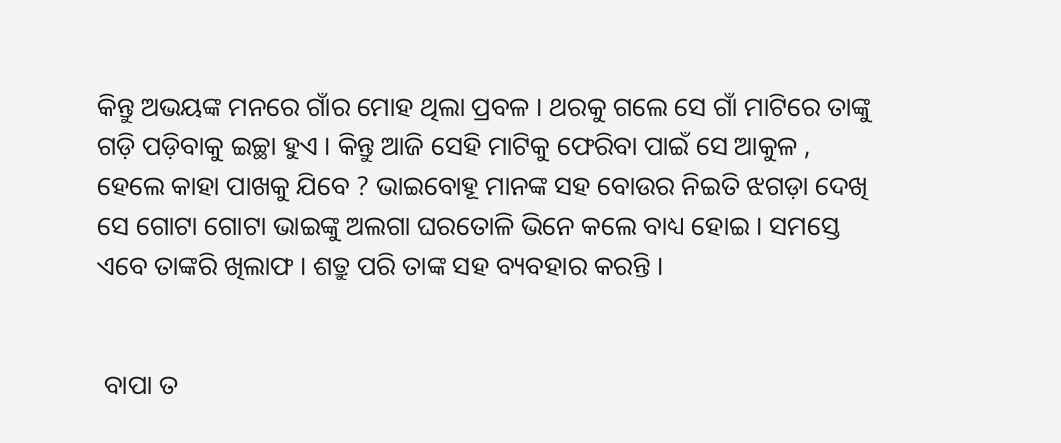କିନ୍ତୁ ଅଭୟଙ୍କ ମନରେ ଗାଁର ମୋହ ଥିଲା ପ୍ରବଳ । ଥରକୁ ଗଲେ ସେ ଗାଁ ମାଟିରେ ତାଙ୍କୁ ଗଡ଼ି ପଡ଼ିବାକୁ ଇଚ୍ଛା ହୁଏ । କିନ୍ତୁ ଆଜି ସେହି ମାଟିକୁ ଫେରିବା ପାଇଁ ସେ ଆକୁଳ , ହେଲେ କାହା ପାଖକୁ ଯିବେ ? ଭାଇବୋହୂ ମାନଙ୍କ ସହ ବୋଉର ନିଇତି ଝଗଡ଼ା ଦେଖି ସେ ଗୋଟା ଗୋଟା ଭାଇଙ୍କୁ ଅଲଗା ଘରତୋଳି ଭିନେ କଲେ ବାଧ୍ୟ ହୋଇ । ସମସ୍ତେ ଏବେ ତାଙ୍କରି ଖିଲାଫ । ଶତ୍ରୁ ପରି ତାଙ୍କ ସହ ବ୍ୟବହାର କରନ୍ତି ।


 ବାପା ତ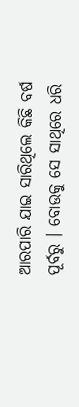ଆରପାରି ଯାଇ ସାରିଥିଲେ କିଛି ବର୍ଷ ପୂର୍ବରୁ । ବୋଉକୁ ସେ ସାଥିରେ ଧରି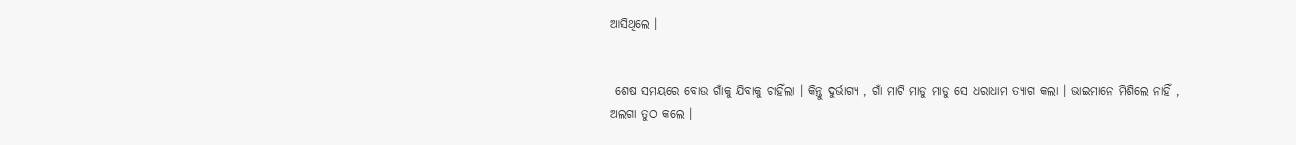ଆସିଥିଲେ ।


 ଶେଷ ସମୟରେ ବୋଉ ଗାଁକୁ ଯିବାକୁ ଚାହିଁଲା । କିନ୍ତୁ ଦୁର୍ଭାଗ୍ୟ , ଗାଁ ମାଟି ମାଡୁ ମାଡୁ ସେ ଧରାଧାମ ତ୍ୟାଗ କଲା । ଭାଇମାନେ ମିଶିଲେ ନାହିଁ , ଅଲଗା ତୁଠ କଲେ ।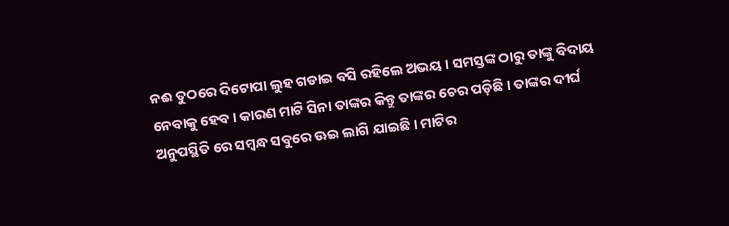ନଈ ତୁଠରେ ଦିଟୋପା ଲୁହ ଗଡାଇ ବସି ରହିଲେ ଅଭୟ । ସମସ୍ତଙ୍କ ଠାରୁ ତାଙ୍କୁ ବିଦାୟ ନେବାକୁ ହେବ । କାରଣ ମାଟି ସିନା ତାଙ୍କର କିନ୍ତୁ ତାଙ୍କର ଚେର ପଡ଼ିଛି । ତାଙ୍କର ଦୀର୍ଘ ଅନୁପସ୍ଥିତି ରେ ସମ୍ବନ୍ଧ ସବୁରେ ଊଇ ଲାଗି ଯାଇଛି । ମାଟିର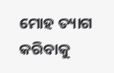ମୋହ ତ୍ୟାଗ କରିବାକୁ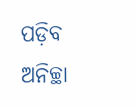ପଡ଼ିବ ଅନିଚ୍ଛା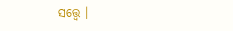ସତ୍ତ୍ୱେ ।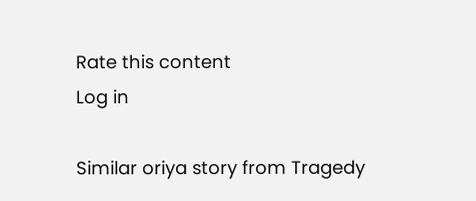Rate this content
Log in

Similar oriya story from Tragedy